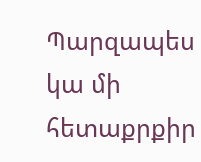Պարզապես կա մի հետաքրքիր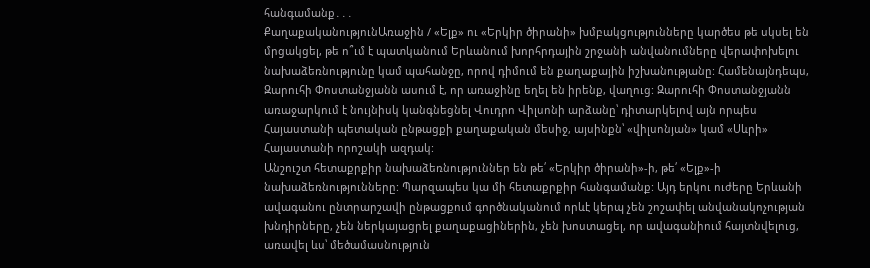հանգամանք․․․
ՔաղաքականությունԱռաջին / «Ելք» ու «Երկիր ծիրանի» խմբակցությունները կարծես թե սկսել են մրցակցել, թե ո՞ւմ է պատկանում Երևանում խորհրդային շրջանի անվանումները վերափոխելու նախաձեռնությունը կամ պահանջը, որով դիմում են քաղաքային իշխանությանը: Համենայնդեպս, Զարուհի Փոստանջյանն ասում է, որ առաջինը եղել են իրենք, վաղուց: Զարուհի Փոստանջյանն առաջարկում է նույնիսկ կանգնեցնել Վուդրո Վիլսոնի արձանը՝ դիտարկելով այն որպես Հայաստանի պետական ընթացքի քաղաքական մեսիջ, այսինքն՝ «վիլսոնյան» կամ «Սևրի» Հայաստանի որոշակի ազդակ:
Անշուշտ հետաքրքիր նախաձեռնություններ են թե՛ «Երկիր ծիրանի»-ի, թե՛ «Ելք»-ի նախաձեռնությունները: Պարզապես կա մի հետաքրքիր հանգամանք: Այդ երկու ուժերը Երևանի ավագանու ընտրարշավի ընթացքում գործնականում որևէ կերպ չեն շոշափել անվանակոչության խնդիրները, չեն ներկայացրել քաղաքացիներին, չեն խոստացել, որ ավագանիում հայտնվելուց, առավել ևս՝ մեծամասնություն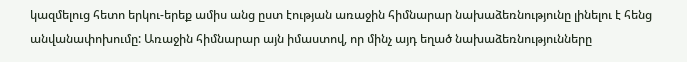կազմելուց հետո երկու-երեք ամիս անց ըստ էության առաջին հիմնարար նախաձեռնությունը լինելու է հենց անվանափոխումը: Առաջին հիմնարար այն իմաստով, որ մինչ այդ եղած նախաձեռնությունները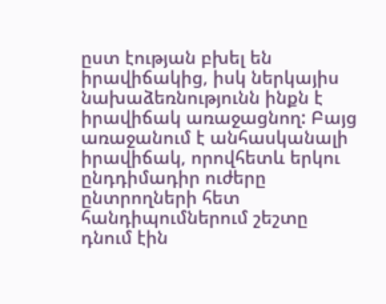ըստ էության բխել են իրավիճակից, իսկ ներկայիս նախաձեռնությունն ինքն է իրավիճակ առաջացնող: Բայց առաջանում է անհասկանալի իրավիճակ, որովհետև երկու ընդդիմադիր ուժերը ընտրողների հետ հանդիպումներում շեշտը դնում էին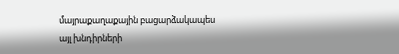մայրաքաղաքային բացարձակապես այլ խնդիրների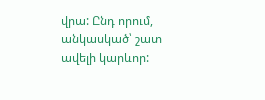վրա: Ընդ որում, անկասկած՝ շատ ավելի կարևոր: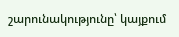շարունակությունը՝ կայքում